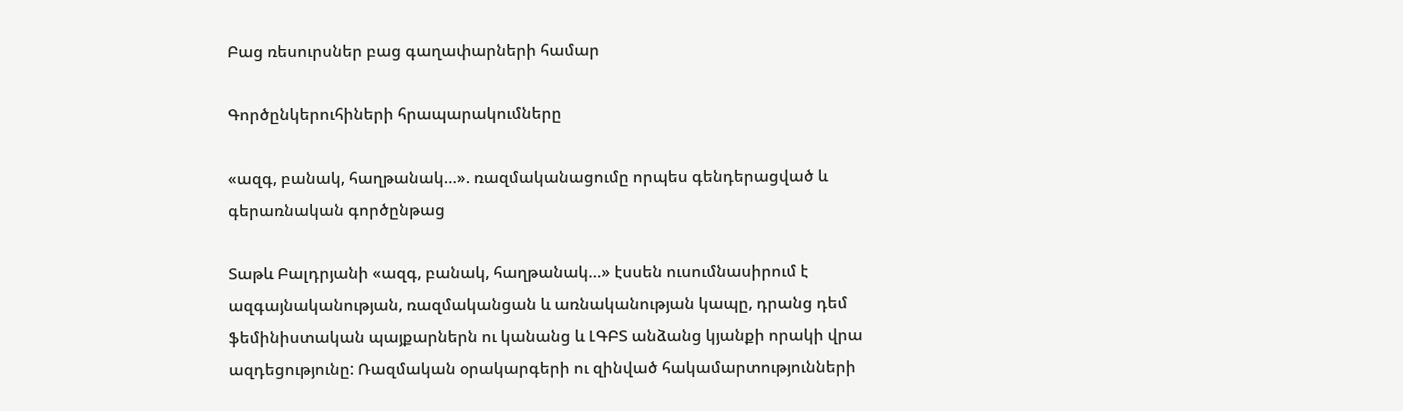Բաց ռեսուրսներ բաց գաղափարների համար

Գործընկերուհիների հրապարակումները

«ազգ, բանակ, հաղթանակ…». ռազմականացումը որպես գենդերացված և գերառնական գործընթաց

Տաթև Բալդրյանի «ազգ, բանակ, հաղթանակ…» էսսեն ուսումնասիրում է ազգայնականության, ռազմականցան և առնականության կապը, դրանց դեմ ֆեմինիստական պայքարներն ու կանանց և ԼԳԲՏ անձանց կյանքի որակի վրա ազդեցությունը: Ռազմական օրակարգերի ու զինված հակամարտությունների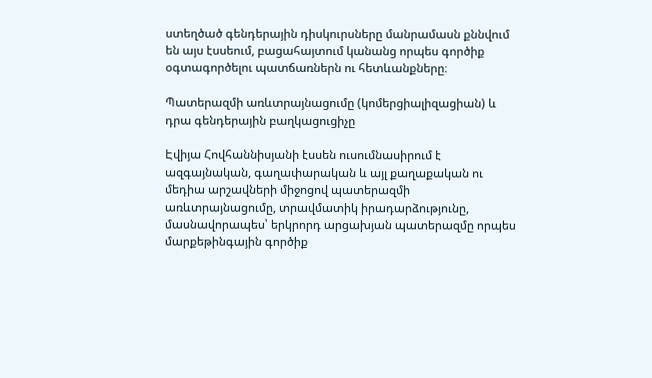ստեղծած գենդերային դիսկուրսները մանրամասն քննվում են այս էսսեում, բացահայտում կանանց որպես գործիք օգտագործելու պատճառներն ու հետևանքները։

Պատերազմի առևտրայնացումը (կոմերցիալիզացիան) և դրա գենդերային բաղկացուցիչը

Էվիյա Հովհաննիսյանի էսսեն ուսումնասիրում է ազգայնական, գաղափարական և այլ քաղաքական ու մեդիա արշավների միջոցով պատերազմի առևտրայնացումը, տրավմատիկ իրադարձությունը, մասնավորապես՝ երկրորդ արցախյան պատերազմը որպես մարքեթինգային գործիք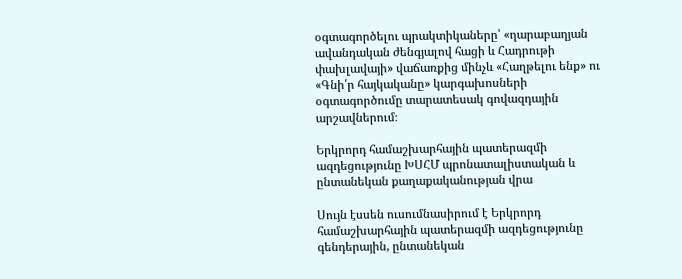օգտագործելու պրակտիկաները՝ «ղարաբաղյան ավանդական ժենգյալով հացի և Հադրութի փախլավայի» վաճառքից մինչև «Հաղթելու ենք» ու «Գնի՛ր հայկականը» կարգախոսների օգտագործումը տարատեսակ գովազդային արշավներում։

Երկրորդ համաշխարհային պատերազմի ազդեցությունը ԽՍՀՄ պրոնատալիստական և ընտանեկան քաղաքականության վրա

Սույն էսսեն ուսումնասիրում է Երկրորդ համաշխարհային պատերազմի ազդեցությունը գենդերային, ընտանեկան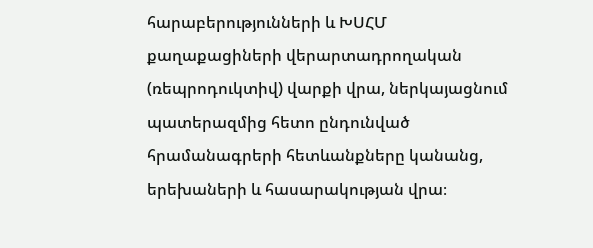հարաբերությունների և ԽՍՀՄ քաղաքացիների վերարտադրողական (ռեպրոդուկտիվ) վարքի վրա, ներկայացնում պատերազմից հետո ընդունված հրամանագրերի հետևանքները կանանց, երեխաների և հասարակության վրա։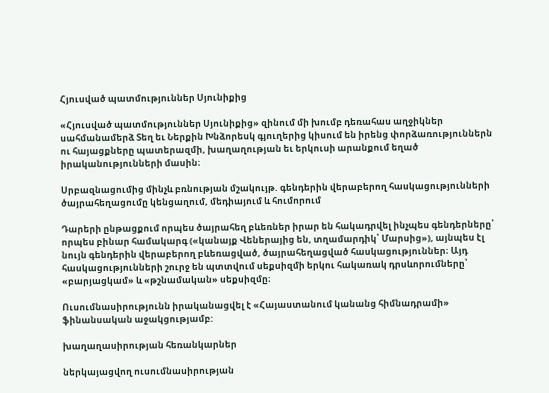Հյուսված պատմություններ Սյունիքից

«Հյուսված պատմություններ Սյունիքից» զինում մի խումբ դեռահաս աղջիկներ սահմանամերձ Տեղ եւ Ներքին Խնձորեսկ գյուղերից կիսում են իրենց փորձառություններն ու հայացքները պատերազմի, խաղաղության եւ երկուսի արանքում եղած իրականությունների մասին։

Սրբազնացումից մինչև բռնության մշակույթ. գենդերին վերաբերող հասկացությունների ծայրահեղացումը կենցաղում, մեդիայում և հումորում

Դարերի ընթացքում որպես ծայրահեղ բևեռներ իրար են հակադրվել ինչպես գենդերները՝ որպես բինար համակարգ («կանայք Վեներայից են, տղամարդիկ՝ Մարսից»), այնպես էլ նույն գենդերին վերաբերող բևեռացված, ծայրահեղացված հասկացություններ։ Այդ հասկացությունների շուրջ են պտտվում սեքսիզմի երկու հակառակ դրսևորումները՝ «բարյացկամ» և «թշնամական» սեքսիզմը։

Ուսումնասիրությունն իրականացվել է «Հայաստանում կանանց հիմնադրամի» ֆինանսական աջակցությամբ:

խաղաղասիրության հեռանկարներ

ներկայացվող ուսումնասիրության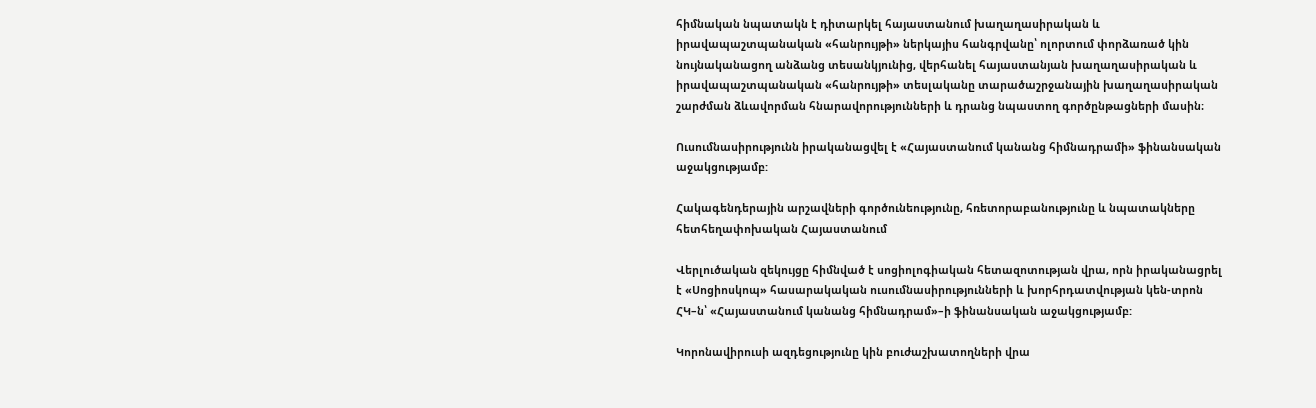հիմնական նպատակն է դիտարկել հայաստանում խաղաղասիրական և իրավապաշտպանական «հանրույթի» ներկայիս հանգրվանը՝ ոլորտում փորձառած կին նույնականացող անձանց տեսանկյունից, վերհանել հայաստանյան խաղաղասիրական և իրավապաշտպանական «հանրույթի» տեսլականը տարածաշրջանային խաղաղասիրական շարժման ձևավորման հնարավորությունների և դրանց նպաստող գործընթացների մասին։

Ուսումնասիրությունն իրականացվել է «Հայաստանում կանանց հիմնադրամի» ֆինանսական աջակցությամբ:

Հակագենդերային արշավների գործունեությունը, հռետորաբանությունը և նպատակները հետհեղափոխական Հայաստանում

Վերլուծական զեկույցը հիմնված է սոցիոլոգիական հետազոտության վրա, որն իրականացրել է «Սոցիոսկոպ» հասարակական ուսումնասիրությունների և խորհրդատվության կեն-տրոն ՀԿ–ն՝ «Հայաստանում կանանց հիմնադրամ»–ի ֆինանսական աջակցությամբ:

Կորոնավիրուսի ազդեցությունը կին բուժաշխատողների վրա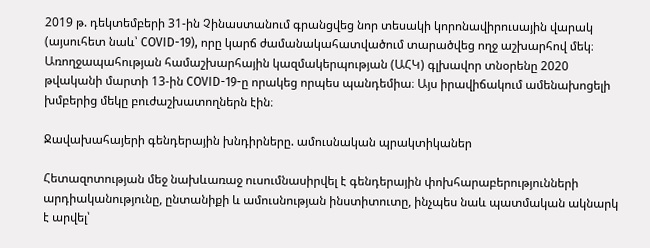2019 թ. դեկտեմբերի 31-ին Չինաստանում գրանցվեց նոր տեսակի կորոնավիրուսային վարակ (այսուհետ նաև՝ COVID-19), որը կարճ ժամանակահատվածում տարածվեց ողջ աշխարհով մեկ։ Առողջապահության համաշխարհային կազմակերպության (ԱՀԿ) գլխավոր տնօրենը 2020 թվականի մարտի 13-ին COVID-19-ը որակեց որպես պանդեմիա։ Այս իրավիճակում ամենախոցելի խմբերից մեկը բուժաշխատողներն էին։

Ջավախահայերի գենդերային խնդիրները. ամուսնական պրակտիկաներ

Հետազոտության մեջ նախևառաջ ուսումնասիրվել է գենդերային փոխհարաբերությունների արդիականությունը, ընտանիքի և ամուսնության ինստիտուտը, ինչպես նաև պատմական ակնարկ է արվել՝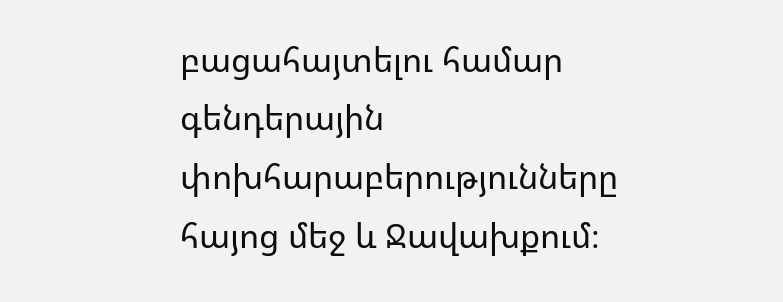բացահայտելու համար գենդերային փոխհարաբերությունները հայոց մեջ և Ջավախքում։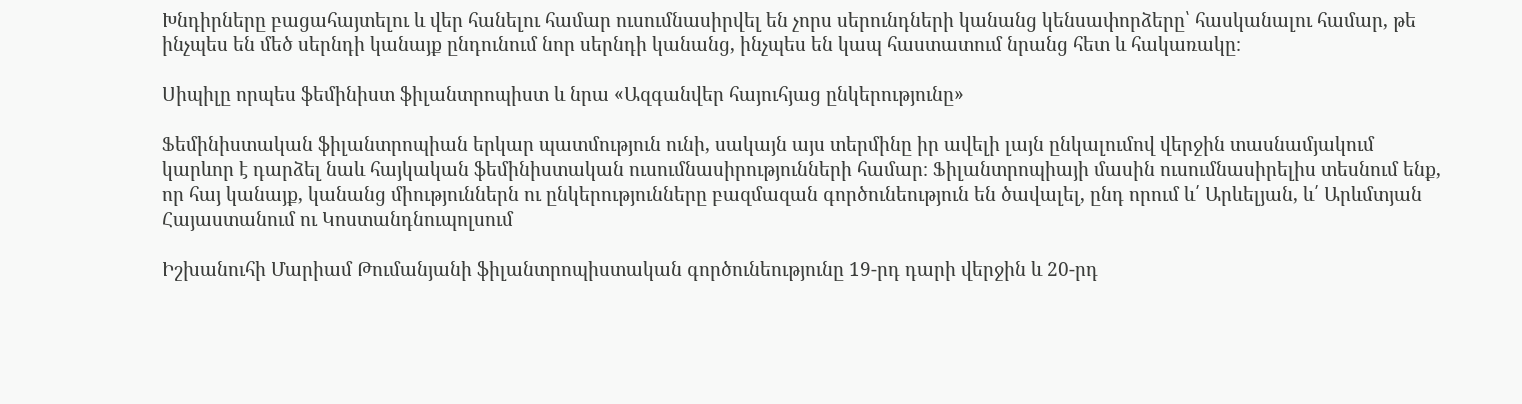Խնդիրները բացահայտելու և վեր հանելու համար ուսումնասիրվել են չորս սերունդների կանանց կենսափորձերը՝ հասկանալու համար, թե ինչպես են մեծ սերնդի կանայք ընդունում նոր սերնդի կանանց, ինչպես են կապ հաստատում նրանց հետ և հակառակը։

Սիպիլը որպես ֆեմինիստ ֆիլանտրոպիստ և նրա «Ազգանվեր հայուհյաց ընկերությունը»

Ֆեմինիստական ֆիլանտրոպիան երկար պատմություն ունի, սակայն այս տերմինը իր ավելի լայն ընկալումով վերջին տասնամյակում կարևոր է դարձել նաև հայկական ֆեմինիստական ուսումնասիրությունների համար։ Ֆիլանտրոպիայի մասին ուսումնասիրելիս տեսնում ենք, որ հայ կանայք, կանանց միություններն ու ընկերությունները բազմազան գործունեություն են ծավալել, ընդ որում և՛ Արևելյան, և՛ Արևմտյան Հայաստանում ու Կոստանդնուպոլսում

Իշխանուհի Մարիամ Թումանյանի ֆիլանտրոպիստական գործունեությունը 19-րդ դարի վերջին և 20-րդ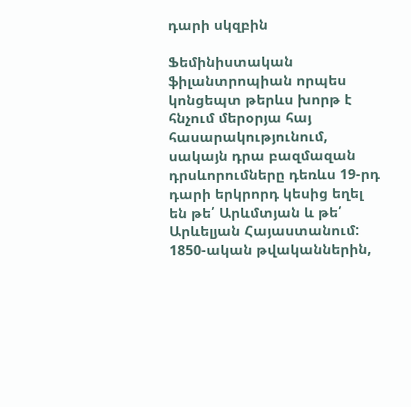դարի սկզբին

Ֆեմինիստական ֆիլանտրոպիան որպես կոնցեպտ թերևս խորթ է հնչում մերօրյա հայ հասարակությունում, սակայն դրա բազմազան դրսևորումները դեռևս 19-րդ դարի երկրորդ կեսից եղել են թե՛ Արևմտյան և թե՛ Արևելյան Հայաստանում: 1850-ական թվականներին,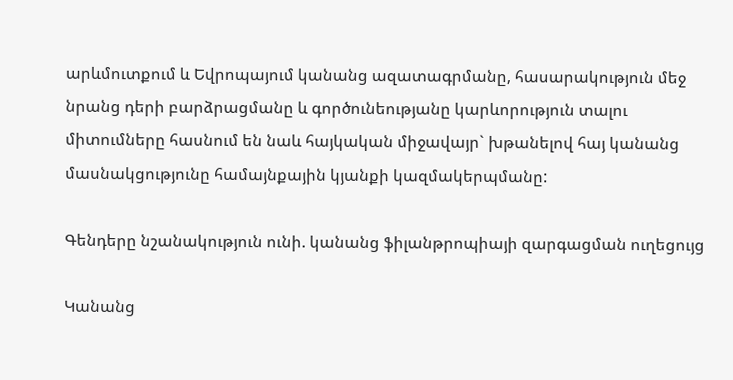արևմուտքում և Եվրոպայում կանանց ազատագրմանը, հասարակություն մեջ նրանց դերի բարձրացմանը և գործունեությանը կարևորություն տալու միտումները հասնում են նաև հայկական միջավայր` խթանելով հայ կանանց մասնակցությունը համայնքային կյանքի կազմակերպմանը:

Գենդերը նշանակություն ունի. կանանց ֆիլանթրոպիայի զարգացման ուղեցույց

Կանանց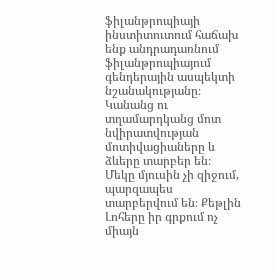ֆիլանթրոպիայի ինստիտուտում հաճախ ենք անդրադառնում ֆիլանթրոպիայում գենդերային ասպեկտի նշանակությանը։ Կանանց ու տղամարդկանց մոտ նվիրատվության մոտիվացիաները և ձևերը տարբեր են։ Մեկը մյուսին չի զիջում, պարզապես տարբերվում են։ Քեթլին Լոհերը իր գրքում ոչ միայն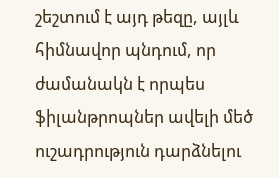շեշտում է այդ թեզը, այլև հիմնավոր պնդում, որ ժամանակն է որպես ֆիլանթրոպներ ավելի մեծ ուշադրություն դարձնելու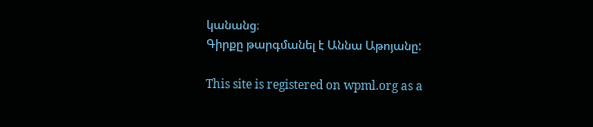կանանց։
Գիրքը թարգմանել է Աննա Աթոյանը:

This site is registered on wpml.org as a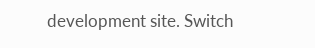development site. Switch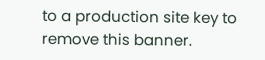to a production site key to remove this banner.